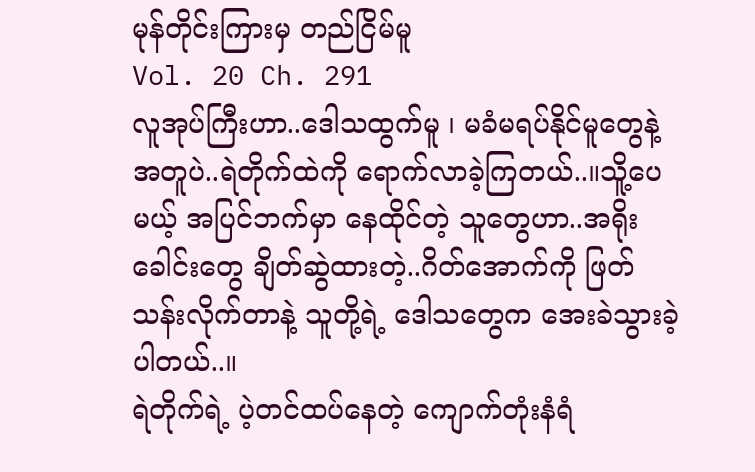မုန်တိုင်းကြားမှ တည်ငြိမ်မူ
Vol. 20 Ch. 291
လူအုပ်ကြီးဟာ..ဒေါသထွက်မူ ၊ မခံမရပ်နိုင်မူတွေနဲ့ အတူပဲ..ရဲတိုက်ထဲကို ရောက်လာခဲ့ကြတယ်..။သိူ့ပေမယ့် အပြင်ဘက်မှာ နေထိုင်တဲ့ သူတွေဟာ..အရိုးခေါင်းတွေ ချိတ်ဆွဲထားတဲ့..ဂိတ်အောက်ကို ဖြတ်သန်းလိုက်တာနဲ့ သူတို့ရဲ့ ဒေါသတွေက အေးခဲသွားခဲ့ပါတယ်..။
ရဲတိုက်ရဲ့ ပဲ့တင်ထပ်နေတဲ့ ကျောက်တုံးနံရံ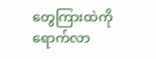တွေကြားထဲကို ရောက်လာ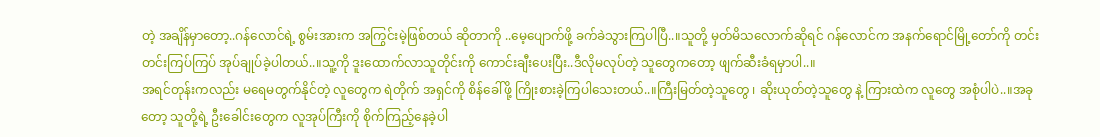တဲ့ အချိန်မှာတော့..ဂန်လောင်ရဲ့ စွမ်းအားက အကြွင်းမဲ့ဖြစ်တယ် ဆိုတာကို ..မေ့ပျောက်ဖို့ ခက်ခဲသွားကြပါပြီ..။သူတို့ မှတ်မိသလောက်ဆိုရင် ဂန်လောင်က အနက်ရောင်မြို့တော်ကို တင်းတင်းကြပ်ကြပ် အုပ်ချုပ်ခဲ့ပါတယ်..။သူ့ကို ဒူးထောက်လာသူတိုင်းကို ကောင်းချီးပေးပြီး..ဒီလိုမလုပ်တဲ့ သူတွေကတော့ ဖျက်ဆီးခံရမှာပါ..။
အရင်တုန်းကလည်း မရေမတွက်နိုင်တဲ့ လူတွေက ရဲတိုက် အရှင်ကို စိန်ခေါ်ဖို့ ကြိုးစားခဲ့ကြပါသေးတယ်..။ကြီးမြတ်တဲ့သူတွေ ၊ ဆိုးယုတ်တဲ့သူတွေ နဲ့ ကြားထဲက လူတွေ အစုံပါပဲ..။အခုတော့ သူတို့ရဲ့ ဦးခေါင်းတွေက လူအုပ်ကြီးကို စိုက်ကြည့်နေခဲ့ပါ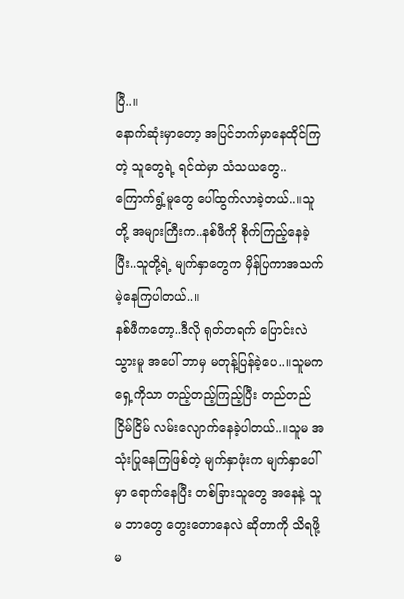ပြီ..။
နောက်ဆုံးမှာတော့ အပြင်ဘက်မှာနေထိုင်ကြတဲ့ သူတွေရဲ့ ရင်ထဲမှာ သံသယတွေ..ကြောက်ရွံ့မူတွေ ပေါ်ထွက်လာခဲ့တယ်..။သူတို့ အများကြီးက..နစ်ဖီကို စိုက်ကြည့်နေခဲ့ပြီး..သူတို့ရဲ့ မျက်နှာတွေက မှိန်ပြကာအသက်မဲ့နေကြပါတယ်..။
နစ်ဖီကတော့..ဒီလို ရုတ်တရက် ပြောင်းလဲသွားမူ အပေါ် ဘာမှ မတုန့်ပြန်ခဲ့ပေ..။သူမက ရှေ့ကိုသာ တည့်တည့်ကြည့်ပြီး တည်တည်ငြိမ်ငြိမ် လမ်းလျောက်နေခဲ့ပါတယ်..။သူမ အသုံးပြုနေကြဖြစ်တဲ့ မျက်နှာဖုံးက မျက်နှာပေါ်မှာ ရောက်နေပြီး တစ်ခြားသူတွေ အနေနဲ့ သူမ ဘာတွေ တွေးတောနေလဲ ဆိုတာကို သိရဖို့ မ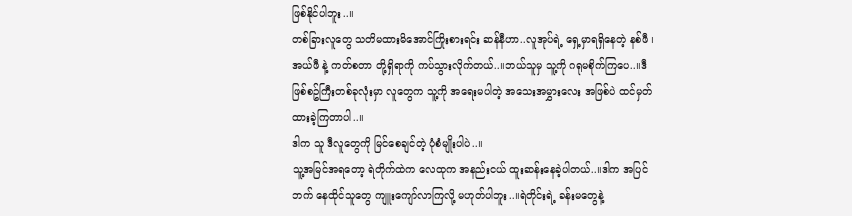ဖြစ်နိုင်ပါဘူး..။
တစ်ခြားလူတွေ သတိမထားမိအောင်ကြိုးစားရင်း ဆန်နီဟာ..လူအုပ်ရဲ့ ရှေ့မှာရရှိနေတဲ့ နစ်ဖီ ၊ အယ်ဖီ နဲ့ ကတ်စတာ တို့ရှိရာကို ကပ်သွားလိုက်တယ်..။ဘယ်သူမှ သူ့ကို ဂရုမစိုက်ကြပေ..။ဒီဖြစ်စဥ်ကြီးတစ်ခုလုံးမှာ လူတွေက သူ့ကို အရေးမပါတဲ့ အသေးအမွှားလေး အဖြစ်ပဲ ထင်မှတ်ထားခဲ့ကြတာပါ..။
ဒါက သူ ဒီလူတွေကို မြင်စေချင်တဲ့ ပုံစံမျိုးပါပဲ..။
သူ့အမြင်အရတော့ ရဲတိုက်ထဲက လေထုက အနည်းငယ် ထူးဆန်းနေခဲ့ပါတယ်..။ဒါက အပြင်ဘက် နေထိုင်သူတွေ ကျူးကျော်လာကြလို့ မဟုတ်ပါဘူး..။ရဲတိုင်းရဲ့ ခန်းမတွေနဲ့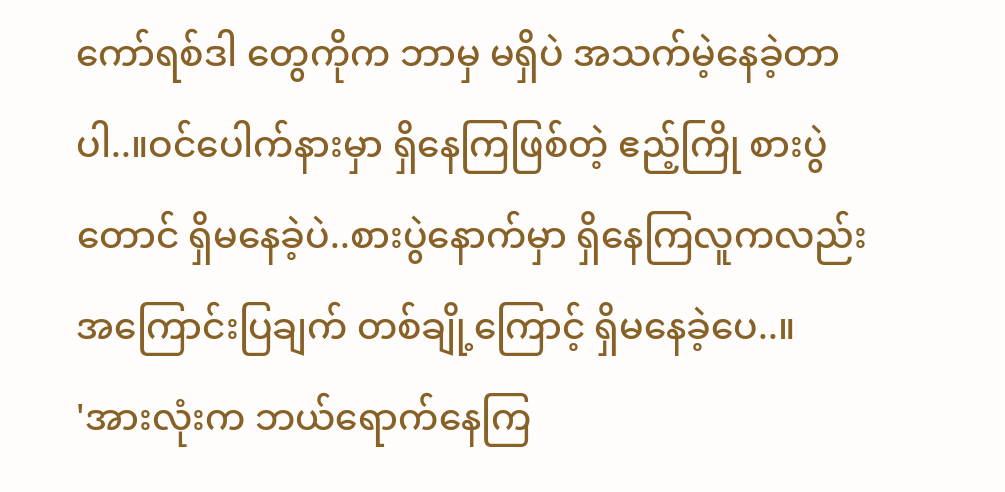ကော်ရစ်ဒါ တွေကိုက ဘာမှ မရှိပဲ အသက်မဲ့နေခဲ့တာပါ..။ဝင်ပေါက်နားမှာ ရှိနေကြဖြစ်တဲ့ ဧည့်ကြို စားပွဲ တောင် ရှိမနေခဲ့ပဲ..စားပွဲနောက်မှာ ရှိနေကြလူကလည်း အကြောင်းပြချက် တစ်ချို့ကြောင့် ရှိမနေခဲ့ပေ..။
'အားလုံးက ဘယ်ရောက်နေကြ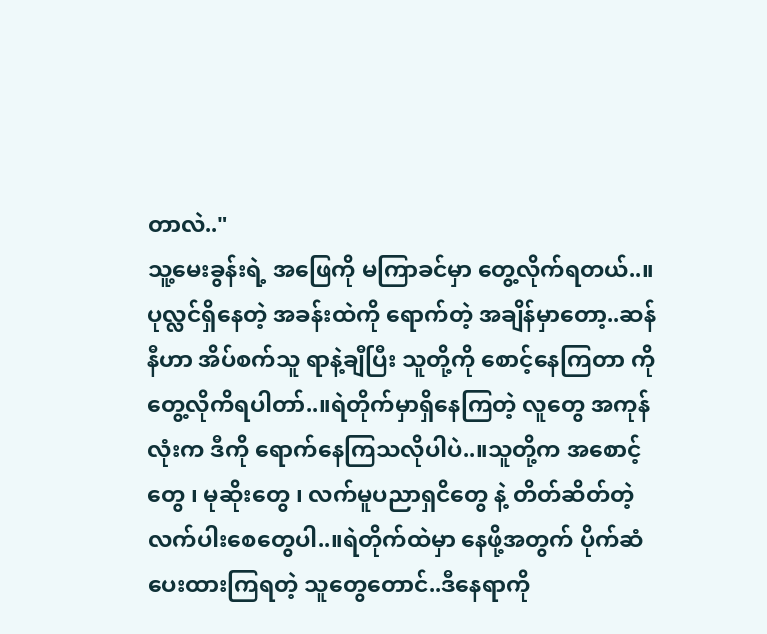တာလဲ.."
သူ့မေးခွန်းရဲ့ အဖြေကို မကြာခင်မှာ တွေ့လိုက်ရတယ်..။
ပုလ္လင်ရှိနေတဲ့ အခန်းထဲကို ရောက်တဲ့ အချိန်မှာတော့..ဆန်နီဟာ အိပ်စက်သူ ရာနဲ့ချီပြီး သူတို့ကို စောင့်နေကြတာ ကို တွေ့လိုကိရပါတာ်..။ရဲတိုက်မှာရှိနေကြတဲ့ လူတွေ အကုန်လုံးက ဒီကို ရောက်နေကြသလိုပါပဲ..။သူတို့က အစောင့်တွေ ၊ မုဆိုးတွေ ၊ လက်မူပညာရှငိတွေ နဲ့ တိတ်ဆိတ်တဲ့ လက်ပါးစေတွေပါ..။ရဲတိုက်ထဲမှာ နေဖို့အတွက် ပိုက်ဆံပေးထားကြရတဲ့ သူတွေတောင်..ဒီနေရာကို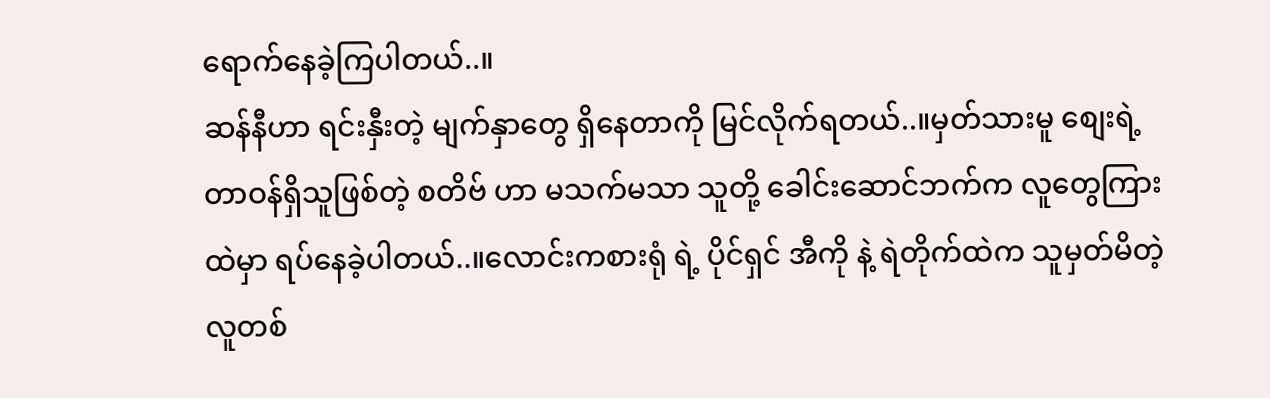ရောက်နေခဲ့ကြပါတယ်..။
ဆန်နီဟာ ရင်းနှီးတဲ့ မျက်နှာတွေ ရှိနေတာကို မြင်လိုက်ရတယ်..။မှတ်သားမူ စျေးရဲ့ တာဝန်ရှိသူဖြစ်တဲ့ စတိဗ် ဟာ မသက်မသာ သူတို့ ခေါင်းဆောင်ဘက်က လူတွေကြားထဲမှာ ရပ်နေခဲ့ပါတယ်..။လောင်းကစားရုံ ရဲ့ ပိုင်ရှင် အီကို နဲ့ ရဲတိုက်ထဲက သူမှတ်မိတဲ့လူတစ်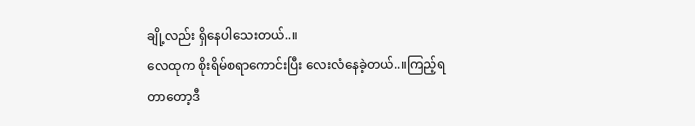ချို့လည်း ရှိနေပါသေးတယ်..။
လေထုက စိုးရိမ်စရာကောင်းပြီး လေးလံနေခဲ့တယ်..။ကြည့်ရတာတော့ဒီ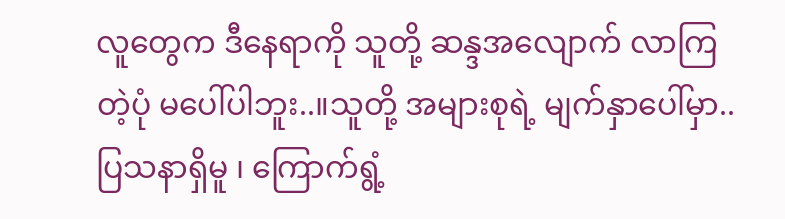လူတွေက ဒီနေရာကို သူတို့ ဆန္ဒအလျောက် လာကြတဲ့ပုံ မပေါ်ပါဘူး..။သူတို့ အများစုရဲ့ မျက်နှာပေါ်မှာ..ပြသနာရှိမူ ၊ ကြောက်ရွံ့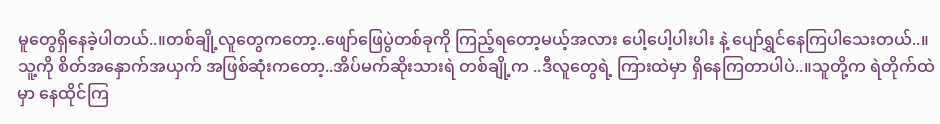မူတွေရှိနေခဲ့ပါတယ်..။တစ်ချို့လူတွေကတော့..ဖျော်ဖြေပွဲတစ်ခုကို ကြည့်ရတော့မယ့်အလား ပေါ့ပေါ့ပါးပါး နဲ့ ပျော်ရွှင်နေကြပါသေးတယ်..။
သူ့ကို စိတ်အနှောက်အယှက် အဖြစ်ဆုံးကတော့..အိပ်မက်ဆိုးသားရဲ တစ်ချို့က ..ဒီလူတွေရဲ့ ကြားထဲမှာ ရှိနေကြတာပါပဲ..။သူတို့က ရဲတိုက်ထဲမှာ နေထိုင်ကြ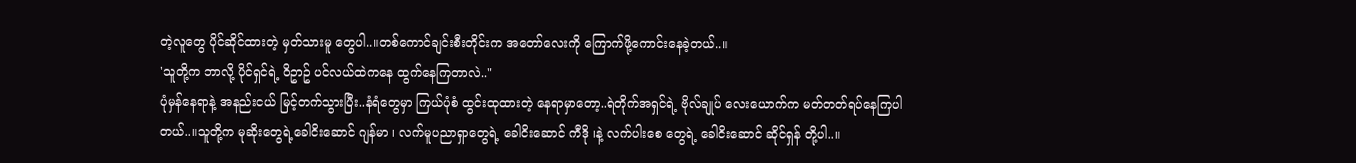တဲ့လူတွေ ပိုင်ဆိုင်ထားတဲ့ မှတ်သားမူ တွေပါ..။တစ်ကောင်ချင်းစီးတိုင်းက အတော်လေးကို ကြောက်ဖို့ကောင်းနေခဲ့တယ်..။
'သူတို့က ဘာလို့ ပိုင်ရှင်ရဲ့ ဝိဥာဥ် ပင်လယ်ထဲကနေ ထွက်နေကြတာလဲ.."
ပုံမှန်နေရာနဲ့ အနည်းငယ် မြင့်တက်သွားပြီး..နံရံတွေမှာ ကြယ်ပုံစံ ထွင်းထုထားတဲ့ နေရာမှာတော့..ရဲတိုက်အရှင်ရဲ့ ဗိုလ်ချုပ် လေးယောက်က မတ်တတ်ရပ်နေကြပါတယ်..။သူတို့က မုဆိုးတွေရဲ့ခေါငိးဆောင် ဂျန်မာ ၊ လက်မူပညာရှာတွေရဲ့ ခေါငိးဆောင် ကီဒို ၊နဲ့ လက်ပါးစေ တွေရဲ့ ခေါငိးဆောင် ဆိုင်ရှန် တို့ပါ..။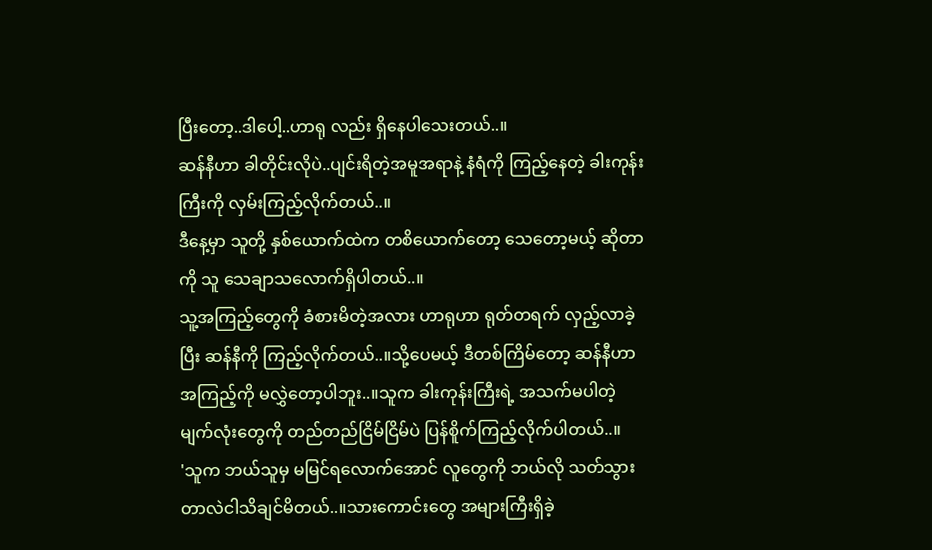ပြီးတော့..ဒါပေါ့..ဟာရု လည်း ရှိနေပါသေးတယ်..။
ဆန်နီဟာ ခါတိုင်းလိုပဲ..ပျင်းရိတဲ့အမူအရာနဲ့ နံရံကို ကြည့်နေတဲ့ ခါးကုန်းကြီးကို လှမ်းကြည့်လိုက်တယ်..။
ဒီနေ့မှာ သူတို့ နှစ်ယောက်ထဲက တစိယောက်တော့ သေတော့မယ့် ဆိုတာကို သူ သေချာသလောက်ရှိပါတယ်..။
သူ့အကြည့်တွေကို ခံစားမိတဲ့အလား ဟာရုဟာ ရုတ်တရက် လှည့်လာခဲ့ပြီး ဆန်နီကို ကြည့်လိုက်တယ်..။သို့ပေမယ့် ဒီတစ်ကြိမ်တော့ ဆန်နီဟာ အကြည့်ကို မလွှဲတော့ပါဘူး..။သူက ခါးကုန်းကြီးရဲ့ အသက်မပါတဲ့ မျက်လုံးတွေကို တည်တည်ငြိမ်ငြိမ်ပဲ ပြန်စိူက်ကြည့်လိုက်ပါတယ်..။
'သူက ဘယ်သူမှ မမြင်ရလောက်အောင် လူတွေကို ဘယ်လို သတ်သွားတာလဲငါသိချင်မိတယ်..။သားကောင်းတွေ အများကြီးရှိခဲ့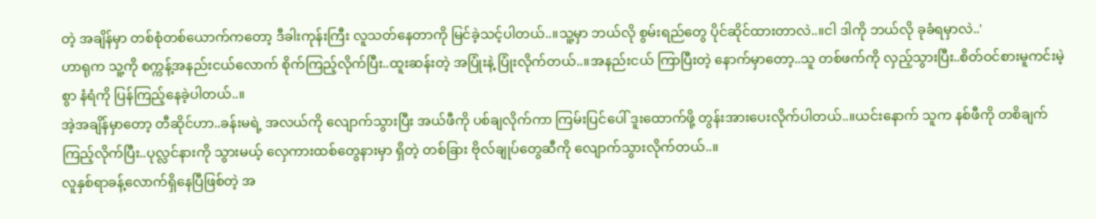တဲ့ အချိန်မှာ တစ်စုံတစ်ယောက်ကတော့ ဒီခါးကုန်းကြီး လူသတ်နေတာကို မြင်ခဲ့သင့်ပါတယ်..။သူ့မှာ ဘယ်လို စွမ်းရည်တွေ ပိုင်ဆိုင်ထားတာလဲ..။ငါ ဒါကို ဘယ်လို ခုခံရမှာလဲ..'
ဟာရုက သူ့ကို စက္ကန့်အနည်းငယ်လောက် စိုက်ကြည့်လိုက်ပြီး..ထူးဆန်းတဲ့ အပြုံးနဲ့ ပြုံးလိုက်တယ်..။အနည်းငယ် ကြာပြီးတဲ့ နောက်မှာတော့..သူ တစ်ဖက်ကို လှည့်သွားပြီး..စိတ်ဝင်စားမူကင်းမဲ့စွာ နံရံကို ပြန်ကြည့်နေခဲ့ပါတယ်..။
အဲ့အချိန်မှာတော့ တီဆိုင်ဟာ..ခန်းမရဲ့ အလယ်ကို လျောက်သွားပြီး အယ်ဖီကို ပစ်ချလိုက်ကာ ကြမ်းပြင်ပေါ် ဒူးထောက်ဖို့ တွန်းအားပေးလိုက်ပါတယ်..။ယင်းနောက် သူက နစ်ဖီကို တစိချက်ကြည့်လိုက်ပြီး..ပုလ္လင်နားကို သွားမယ့် လှေကားထစ်တွေနားမှာ ရှိတဲ့ တစ်ခြား ဗိုလ်ချုပ်တွေဆီကို လျောက်သွားလိုက်တယ်..။
လူနှစ်ရာခန့်လောက်ရှိနေပြီဖြစ်တဲ့ အ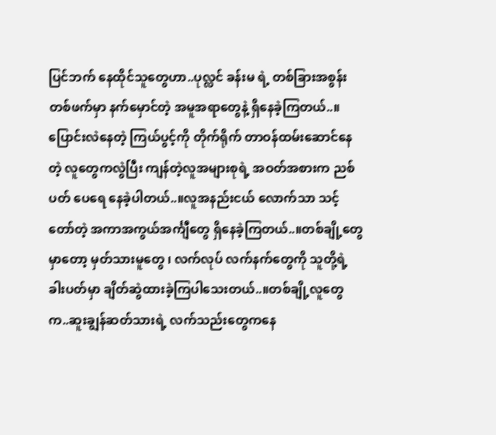ပြင်ဘက် နေထိုင်သူတွေဟာ..ပုလ္လင် ခန်းမ ရဲ့ တစ်ခြားအစွန်းတစ်ဖက်မှာ နက်မှောင်တဲ့ အမူအရာတွေနဲ့ ရှိနေခဲ့ကြတယ်..။ပြောင်းလဲနေတဲ့ ကြယ်ပွင့်ကို တိုက်ရိုက် တာဝန်ထမ်းဆောင်နေတဲ့ လူတွေကလွဲပြီး ကျန်တဲ့လူအများစုရဲ့ အဝတ်အစားက ညစ်ပတ် ပေရေ နေခဲ့ပါတယ်..။လူအနည်းငယ် လောက်သာ သင့်တော်တဲ့ အကာအကွယ်အင်္ကျီတွေ ရှိနေခဲ့ကြတယ်..။တစ်ချို့တွေမှာတော့ မှတ်သားမူတွေ ၊ လက်လုပ် လက်နက်တွေကို သူတို့ရဲ့ ခါးပတ်မှာ ချိတ်ဆွဲထားခဲ့ကြပါသေးတယ်..။တစ်ချို့လူတွေက..ဆူးချွန်ဆတ်သားရဲ့ လက်သည်းတွေကနေ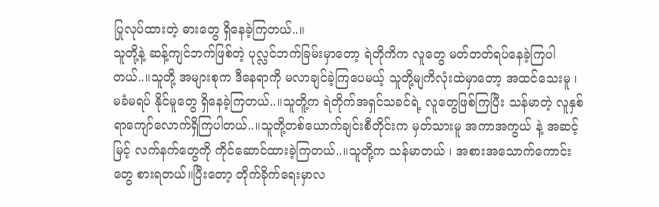ပြုလုပ်ထားတဲ့ ဓားတွေ ရှိနေခဲ့ကြတယ်..။
သူတို့နဲ့ ဆန့်ကျင်ဘက်ဖြစ်တဲ့ ပုလ္လင်ဘက်ခြမ်းမှာတော့ ရဲတိုကိက လူတွေ မတ်တတ်ရပ်နေခဲ့ကြပါတယ်..။သူတို့ အများစုက ဒီနေရာကို မလာချင်ခဲ့ကြပေမယ့် သူတို့မျကိလုံးထဲမှာတော့ အထင်သေးမူ ၊ မခံမရပ် နိုင်မူတွေ ရှိနေခဲ့ကြတယ်..။သူတိူ့က ရဲတိုက်အရှင်သခင်ရဲ့ လူတွေဖြစ်ကြပြီး သန်မာတဲ့ လူနှစ်ရာကျော်လောက်ရှိကြပါတယ်..။သူတို့တစ်ယောက်ချင်းစီတိုင်းက မှတ်သားမူ အကာအကွယ် နဲ့ အဆင့်မြင့် လက်နက်တွေကို ကိုင်ဆောင်ထားခဲ့ကြတယ်..။သူတို့က သန်မာတယ် ၊ အစားအသောက်ကောင်းတွေ စားရတယ်။ပြီးတော့ တိုက်ခိုက်ရေးမှာလ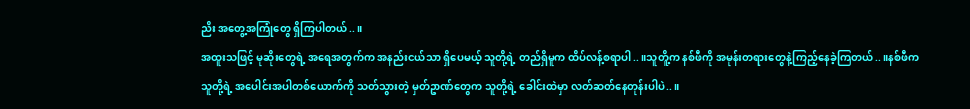ညိး အတွေ့အကြုံတွေ ရှိကြပါတယ်..။
အထူးသဖြင့် မုဆိုးတွေရဲ့ အရေအတွက်က အနည်းငယ်သာ ရှိပေမယ့် သူတို့ရဲ့ တည်ရှိမူက ထိပ်လန့်စရာပါ..။သူတိူ့က နစ်ဖီကို အမုန်းတရားတွေနဲ့ကြည့်နေခဲ့ကြတယ်..။နစ်ဖီက သူတို့ရဲ့ အပေါင်းအပါတစ်ယောက်ကို သတ်သွားတဲ့ မှတ်ဥာဏ်တွေက သူတို့ရဲ့ ခေါင်းထဲမှာ လတ်ဆတ်နေတုန်းပါပဲ..။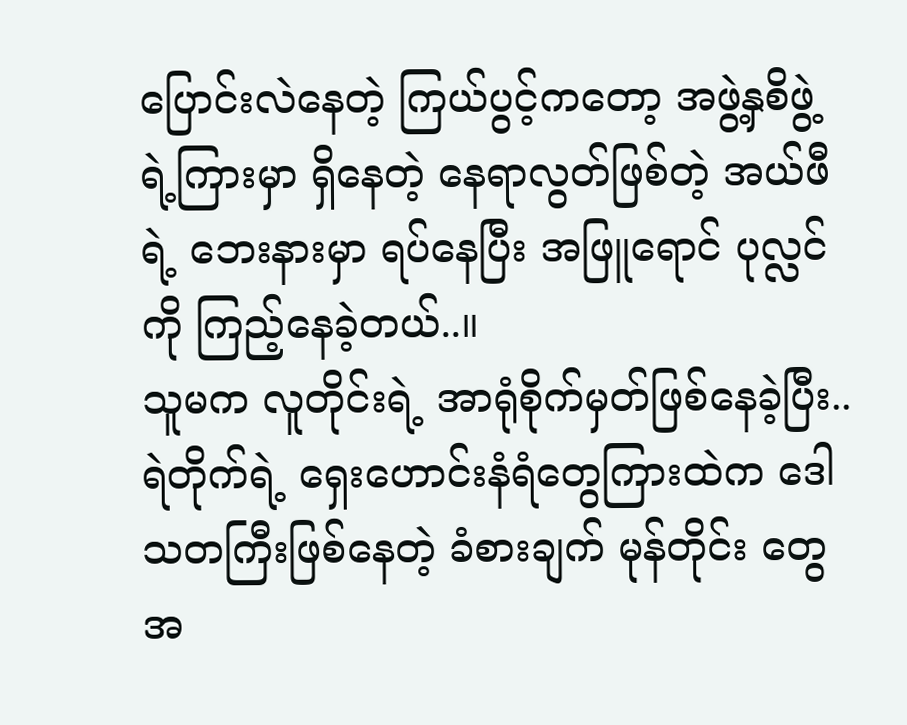ပြောင်းလဲနေတဲ့ ကြယ်ပွင့်ကတော့ အဖွဲ့နှစိဖွဲ့ရဲ့ကြားမှာ ရှိနေတဲ့ နေရာလွတ်ဖြစ်တဲ့ အယ်ဖီရဲ့ ဘေးနားမှာ ရပ်နေပြီး အဖြူရောင် ပုလ္လင်ကို ကြည့်နေခဲ့တယ်..။
သူမက လူတိုင်းရဲ့ အာရုံစိုက်မှတ်ဖြစ်နေခဲ့ပြီး..ရဲတိုက်ရဲ့ ရှေးဟောင်းနံရံတွေကြားထဲက ဒေါသတကြီးဖြစ်နေတဲ့ ခံစားချက် မုန်တိုင်း တွေ အ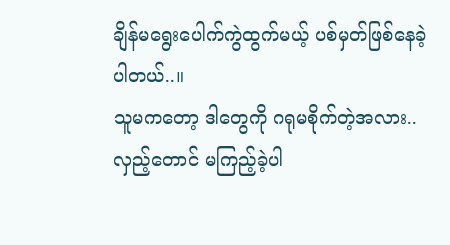ချိန်မရွေးပေါက်ကွဲထွက်မယ့် ပစ်မှတ်ဖြစ်နေခဲ့ပါတယ်..။
သူမကတော့ ဒါတွေကို ဂရုမစိုက်တဲ့အလား..လှည့်တောင် မကြည့်ခဲ့ပါ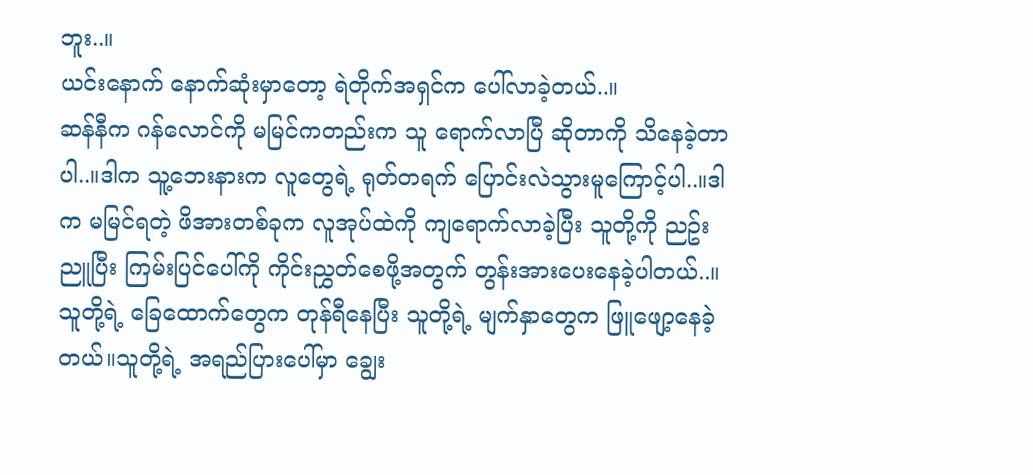ဘူး..။
ယင်းနောက် နောက်ဆုံးမှာတော့ ရဲတိုက်အရှင်က ပေါ်လာခဲ့တယ်..။
ဆန်နီက ဂန်လောင်ကို မမြင်ကတည်းက သူ ရောက်လာပြီ ဆိုတာကို သိနေခဲ့တာပါ..။ဒါက သူ့ဘေးနားက လူတွေရဲ့ ရုတ်တရက် ပြောင်းလဲသွားမူကြောင့်ပါ..။ဒါက မမြင်ရတဲ့ ဖိအားတစ်ခုက လူအုပ်ထဲကို ကျရောက်လာခဲ့ပြီး သူတို့ကို ညဥ်းညူပြီး ကြမ်းပြင်ပေါ်ကို ကိုင်းညွှတ်စေဖို့အတွက် တွန်းအားပေးနေခဲ့ပါတယ်..။သူတို့ရဲ့ ခြေထောက်တွေက တုန်ရီနေပြီး သူတို့ရဲ့ မျက်နှာတွေက ဖြူဖျော့နေခဲ့တယ်။သူတို့ရဲ့ အရည်ပြားပေါ်မှာ ချွေး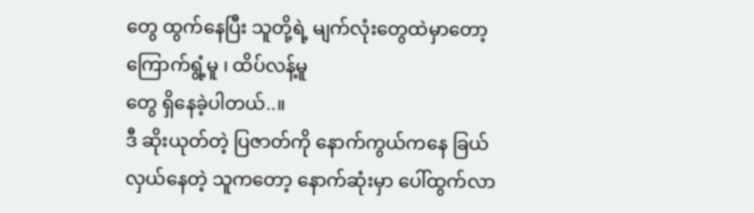တွေ ထွက်နေပြီး သူတို့ရဲ့ မျက်လုံးတွေထဲမှာတော့ ကြောက်ရွံ့မူ ၊ ထိပ်လန့်မူ
တွေ ရှိနေခဲ့ပါတယ်..။
ဒီ ဆိုးယုတ်တဲ့ ပြဇာတ်ကို နောက်ကွယ်ကနေ ခြယ်လှယ်နေတဲ့ သူကတော့ နောက်ဆုံးမှာ ပေါ်ထွက်လာ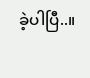ခဲ့ပါပြီ..။